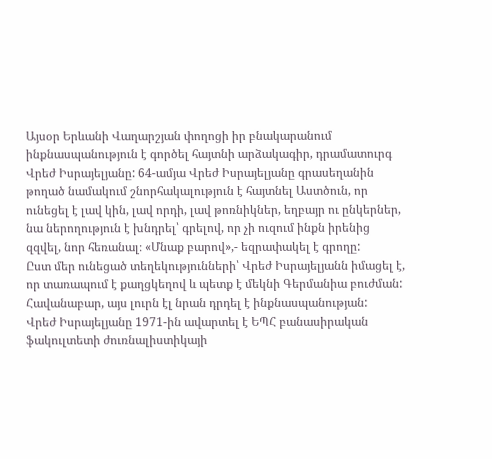Այսօր Երևանի Վաղարշյան փողոցի իր բնակարանում ինքնասպանություն է գործել հայտնի արձակագիր, դրամատուրգ Վրեժ Իսրայելյանը: 64-ամյա Վրեժ Իսրայելյանը գրասեղանին թողած նամակում շնորհակալություն է հայտնել Աստծուն, որ ունեցել է լավ կին, լավ որդի, լավ թոռնիկներ, եղբայր ու ընկերներ, նա ներողություն է խնդրել՝ գրելով, որ չի ուզում ինքն իրենից զզվել, նոր հեռանալ։ «Մնաք բարով»,- եզրափակել է գրողը:
Ըստ մեր ունեցած տեղեկությունների՝ Վրեժ Իսրայելյանն իմացել է, որ տառապում է քաղցկեղով և պետք է մեկնի Գերմանիա բուժման: Հավանաբար, այս լուրն էլ նրան դրդել է ինքնասպանության:
Վրեժ Իսրայելյանը 1971-ին ավարտել է ԵՊՀ բանասիրական ֆակուլտետի ժուռնալիստիկայի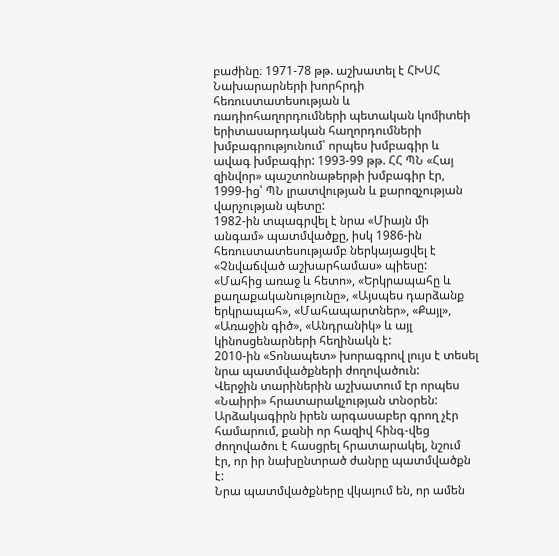բաժինը։ 1971-78 թթ. աշխատել է ՀԽՍՀ Նախարարների խորհրդի հեռուստատեսության և ռադիոհաղորդումների պետական կոմիտեի երիտասարդական հաղորդումների խմբագրությունում՝ որպես խմբագիր և ավագ խմբագիր: 1993-99 թթ. ՀՀ ՊՆ «Հայ զինվոր» պաշտոնաթերթի խմբագիր էր, 1999-ից՝ ՊՆ լրատվության և քարոզչության վարչության պետը:
1982-ին տպագրվել է նրա «Միայն մի անգամ» պատմվածքը, իսկ 1986-ին հեռուստատեսությամբ ներկայացվել է «Չնվաճված աշխարհամաս» պիեսը:
«Մահից առաջ և հետո», «Երկրապահը և քաղաքականությունը», «Այսպես դարձանք երկրապահ», «Մահապարտներ», «Քայլ», «Առաջին գիծ», «Անդրանիկ» և այլ կինոսցենարների հեղինակն է:
2010-ին «Տոնապետ» խորագրով լույս է տեսել նրա պատմվածքների ժողովածուն:
Վերջին տարիներին աշխատում էր որպես «Նաիրի» հրատարակչության տնօրեն:
Արձակագիրն իրեն արգասաբեր գրող չէր համարում, քանի որ հազիվ հինգ-վեց ժողովածու է հասցրել հրատարակել, նշում էր, որ իր նախընտրած ժանրը պատմվածքն է:
Նրա պատմվածքները վկայում են, որ ամեն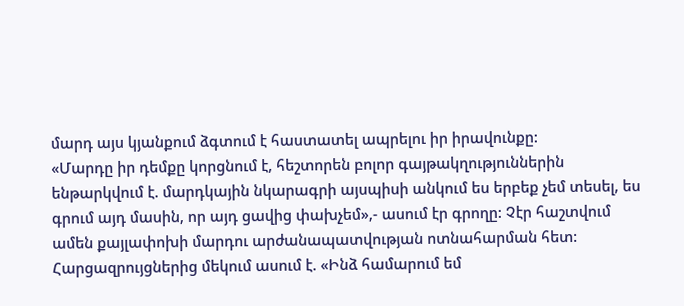մարդ այս կյանքում ձգտում է հաստատել ապրելու իր իրավունքը:
«Մարդը իր դեմքը կորցնում է, հեշտորեն բոլոր գայթակղություններին ենթարկվում է. մարդկային նկարագրի այսպիսի անկում ես երբեք չեմ տեսել, ես գրում այդ մասին, որ այդ ցավից փախչեմ»,- ասում էր գրողը: Չէր հաշտվում ամեն քայլափոխի մարդու արժանապատվության ոտնահարման հետ:
Հարցազրույցներից մեկում ասում է. «Ինձ համարում եմ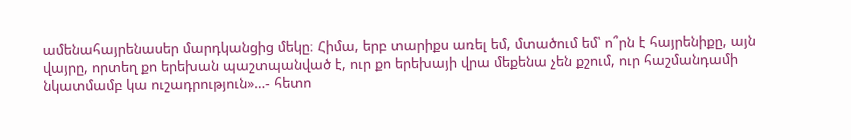ամենահայրենասեր մարդկանցից մեկը։ Հիմա, երբ տարիքս առել եմ, մտածում եմ՝ ո՞րն է հայրենիքը, այն վայրը, որտեղ քո երեխան պաշտպանված է, ուր քո երեխայի վրա մեքենա չեն քշում, ուր հաշմանդամի նկատմամբ կա ուշադրություն»…- հետո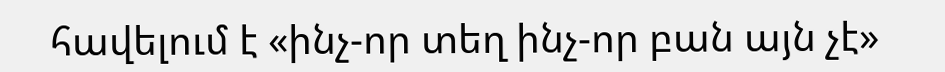հավելում է «ինչ-որ տեղ ինչ-որ բան այն չէ»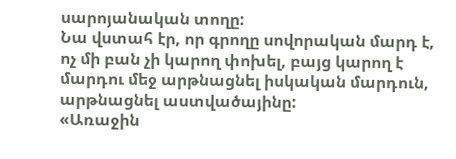սարոյանական տողը:
Նա վստահ էր, որ գրողը սովորական մարդ է, ոչ մի բան չի կարող փոխել, բայց կարող է մարդու մեջ արթնացնել իսկական մարդուն, արթնացնել աստվածայինը:
«Առաջին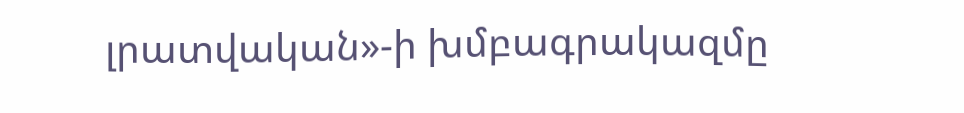լրատվական»-ի խմբագրակազմը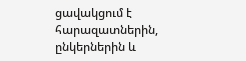ցավակցում է հարազատներին, ընկերներին և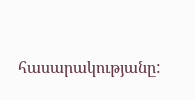հասարակությանը: